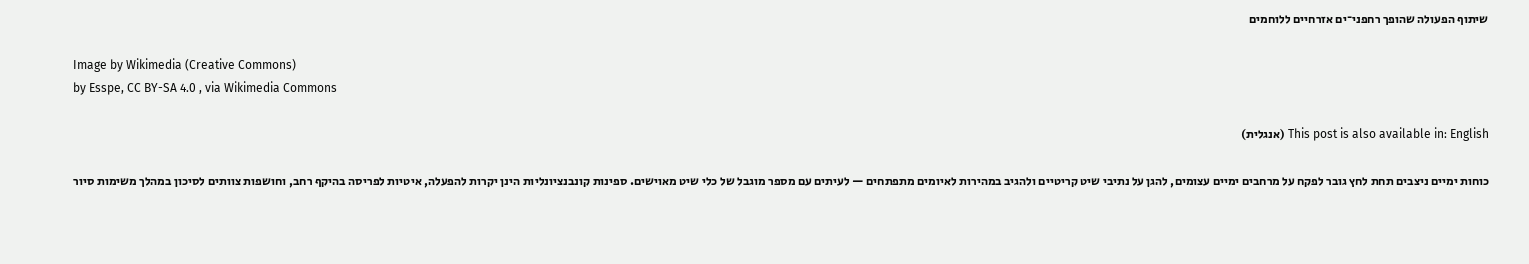שיתוף הפעולה שהופך רחפני־ים אזרחיים ללוחמים

Image by Wikimedia (Creative Commons)
by Esspe, CC BY-SA 4.0 , via Wikimedia Commons

This post is also available in: English (אנגלית)

כוחות ימיים ניצבים תחת לחץ גובר לפקח על מרחבים ימיים עצומים, להגן על נתיבי שיט קריטיים ולהגיב במהירות לאיומים מתפתחים — לעיתים עם מספר מוגבל של כלי שיט מאוישים. ספינות קונבנציונליות הינן יקרות להפעלה, איטיות לפריסה בהיקף רחב, וחושפות צוותים לסיכון במהלך משימות סיור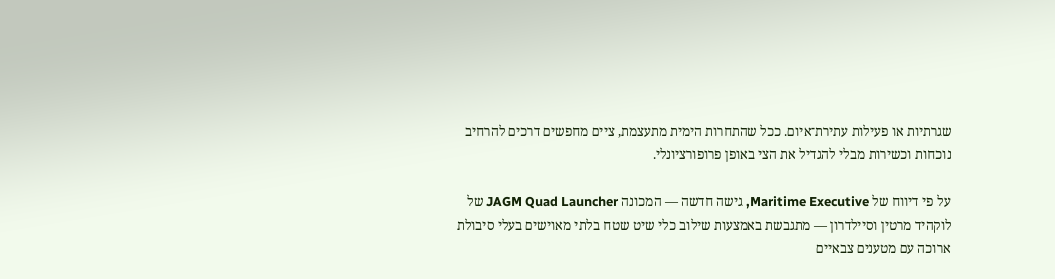שגרתיות או פעילות עתירת־איום. ככל שהתחרות הימית מתעצמת, ציים מחפשים דרכים להרחיב נוכחות וכשירות מבלי להגדיל את הצי באופן פרופורציונלי.

על פי דיווח של Maritime Executive, גישה חדשה — המכונה JAGM Quad Launcher של לוקהיד מרטין וסיילדרון — מתגבשת באמצעות שילוב כלי שיט שטח בלתי מאוישים בעלי סיבולת ארוכה עם מטענים צבאיים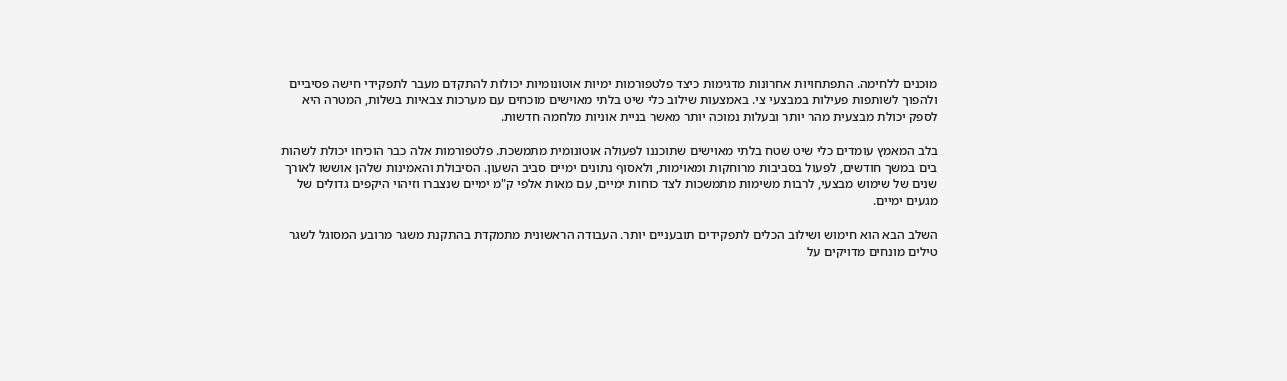מוכנים ללחימה. התפתחויות אחרונות מדגימות כיצד פלטפורמות ימיות אוטונומיות יכולות להתקדם מעבר לתפקידי חישה פסיביים ולהפוך לשותפות פעילות במבצעי צי. באמצעות שילוב כלי שיט בלתי מאוישים מוכחים עם מערכות צבאיות בשלות, המטרה היא לספק יכולת מבצעית מהר יותר ובעלות נמוכה יותר מאשר בניית אוניות מלחמה חדשות.

בלב המאמץ עומדים כלי שיט שטח בלתי מאוישים שתוכננו לפעולה אוטונומית מתמשכת. פלטפורמות אלה כבר הוכיחו יכולת לשהות בים במשך חודשים, לפעול בסביבות מרוחקות ומאוימות, ולאסוף נתונים ימיים סביב השעון. הסיבולת והאמינות שלהן אוששו לאורך שנים של שימוש מבצעי, לרבות משימות מתמשכות לצד כוחות ימיים, עם מאות אלפי ק"מ ימיים שנצברו וזיהוי היקפים גדולים של מגעים ימיים.

השלב הבא הוא חימוש ושילוב הכלים לתפקידים תובעניים יותר. העבודה הראשונית מתמקדת בהתקנת משגר מרובע המסוגל לשגר טילים מונחים מדויקים על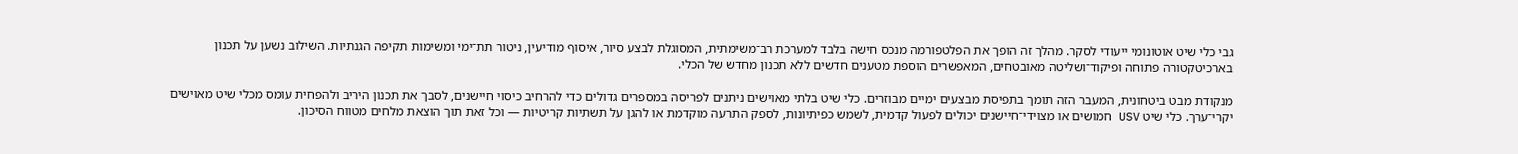גבי כלי שיט אוטונומי ייעודי לסקר. מהלך זה הופך את הפלטפורמה מנכס חישה בלבד למערכת רב־משימתית, המסוגלת לבצע סיור, איסוף מודיעין, ניטור תת־ימי ומשימות תקיפה הגנתיות. השילוב נשען על תכנון בארכיטקטורה פתוחה ופיקוד־ושליטה מאובטחים, המאפשרים הוספת מטענים חדשים ללא תכנון מחדש של הכלי.

מנקודת מבט ביטחונית, המעבר הזה תומך בתפיסת מבצעים ימיים מבוזרים. כלי שיט בלתי מאוישים ניתנים לפריסה במספרים גדולים כדי להרחיב כיסוי חיישנים, לסבך את תכנון היריב ולהפחית עומס מכלי שיט מאוישים יקרי־ערך. כלי שיט USV חמושים או מצוידי־חיישנים יכולים לפעול קדמית, לשמש כפיתיונות, לספק התרעה מוקדמת או להגן על תשתיות קריטיות — וכל זאת תוך הוצאת מלחים מטווח הסיכון.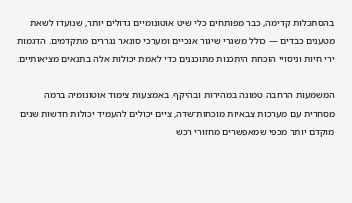בהסתכלות קדימה, כבר מפותחים כלי שיט אוטונומיים גדולים יותר, שנועדו לשאת מטענים כבדים — כולל משגרי שיגור אנכיים ומערכי סונאר נגררים מתקדמים. הדגמות ירי חיות וניסויי הוכחת היתכנות מתוכננים כדי לאמת יכולות אלה בתנאים מציאותיים.

המשמעות הרחבה טמונה במהירות ובהיקף. באמצעות צימוד אוטונומיה ברמה מסחרית עם מערכות צבאיות מוכחות־שדה, ציים יכולים להעמיד יכולות חדשות שנים מוקדם יותר מכפי שמאפשרים מחזורי רכש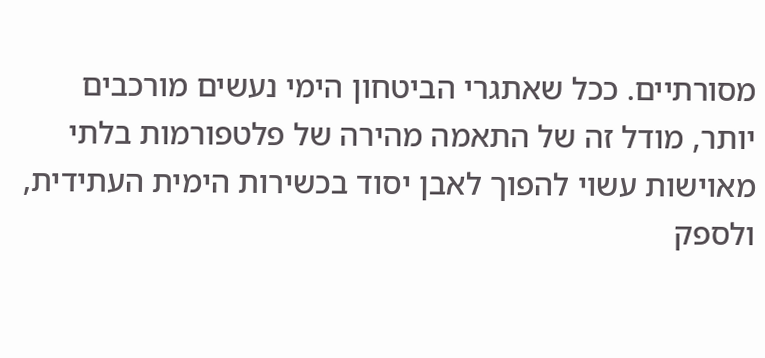מסורתיים. ככל שאתגרי הביטחון הימי נעשים מורכבים יותר, מודל זה של התאמה מהירה של פלטפורמות בלתי מאוישות עשוי להפוך לאבן יסוד בכשירות הימית העתידית, ולספק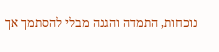נוכחות, התמדה והגנה מבלי להסתמך אך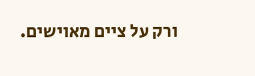ורק על ציים מאוישים.